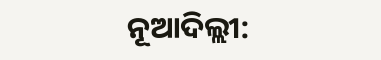ନୂଆଦିଲ୍ଲୀ: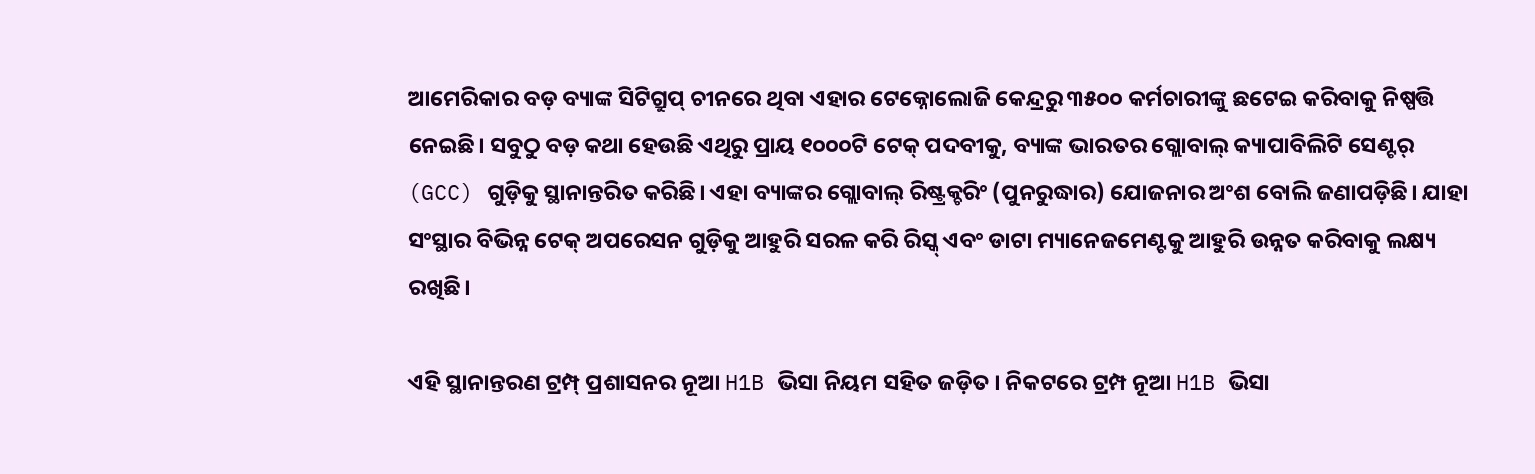ଆମେରିକାର ବଡ଼ ବ୍ୟାଙ୍କ ସିଟିଗ୍ରୁପ୍ ଚୀନରେ ଥିବା ଏହାର ଟେକ୍ନୋଲୋଜି କେନ୍ଦ୍ରରୁ ୩୫୦୦ କର୍ମଚାରୀଙ୍କୁ ଛଟେଇ କରିବାକୁ ନିଷ୍ପତ୍ତି ନେଇଛି। ସବୁଠୁ ବଡ଼ କଥା ହେଉଛି ଏଥିରୁ ପ୍ରାୟ ୧୦୦୦ଟି ଟେକ୍ ପଦବୀକୁ, ବ୍ୟାଙ୍କ ଭାରତର ଗ୍ଲୋବାଲ୍ କ୍ୟାପାବିଲିଟି ସେଣ୍ଟର୍ (GCC) ଗୁଡ଼ିକୁ ସ୍ଥାନାନ୍ତରିତ କରିଛି। ଏହା ବ୍ୟାଙ୍କର ଗ୍ଲୋବାଲ୍ ରିଷ୍ଟ୍ରକ୍ଚରିଂ (ପୁନରୁଦ୍ଧାର) ଯୋଜନାର ଅଂଶ ବୋଲି ଜଣାପଡ଼ିଛି। ଯାହା ସଂସ୍ଥାର ବିଭିନ୍ନ ଟେକ୍ ଅପରେସନ ଗୁଡ଼ିକୁ ଆହୁରି ସରଳ କରି ରିସ୍କ୍ ଏବଂ ଡାଟା ମ୍ୟାନେଜମେଣ୍ଟକୁ ଆହୁରି ଉନ୍ନତ କରିବାକୁ ଲକ୍ଷ୍ୟ ରଖିଛି।

ଏହି ସ୍ଥାନାନ୍ତରଣ ଟ୍ରମ୍ପ୍ ପ୍ରଶାସନର ନୂଆ H1B ଭିସା ନିୟମ ସହିତ ଜଡ଼ିତ । ନିକଟରେ ଟ୍ରମ୍ପ ନୂଆ H1B ଭିସା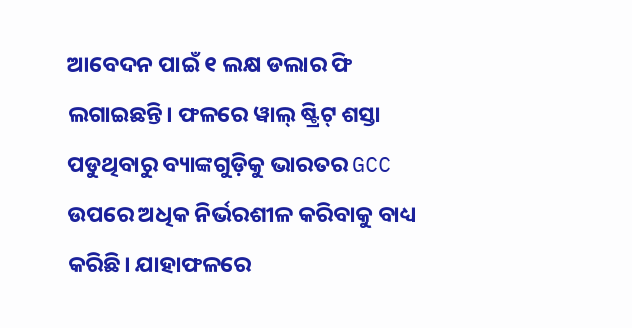ଆବେଦନ ପାଇଁ ୧ ଲକ୍ଷ ଡଲାର ଫି ଲଗାଇଛନ୍ତି। ଫଳରେ ୱାଲ୍ ଷ୍ଟ୍ରିଟ୍ ଶସ୍ତା ପଡୁଥିବାରୁ ବ୍ୟାଙ୍କଗୁଡ଼ିକୁ ଭାରତର GCC ଉପରେ ଅଧିକ ନିର୍ଭରଶୀଳ କରିବାକୁ ବାଧ୍ୟ କରିଛି। ଯାହାଫଳରେ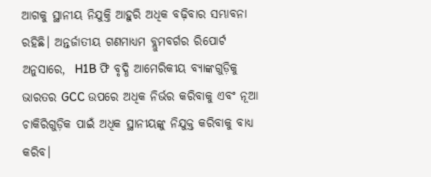ଆଗକୁ ସ୍ଥାନୀୟ ନିଯୁକ୍ତି ଆହୁରି ଅଧିକ ବଢ଼ିବାର ସମ୍ଭାବନା ରହିଛି। ଅନ୍ତର୍ଜାତୀୟ ଗଣମାଧ୍ୟମ ବ୍ଲୁମବର୍ଗର ରିପୋର୍ଟ ଅନୁସାରେ,  H1B ଫି ବୃଦ୍ଧି ଆମେରିକୀୟ ବ୍ୟାଙ୍କଗୁଡ଼ିକୁ ଭାରତର GCC ଉପରେ ଅଧିକ ନିର୍ଭର କରିବାକୁ ଏବଂ ନୂଆ ଚାକିରିଗୁଡ଼ିକ ପାଇଁ ଅଧିକ ସ୍ଥାନୀୟଙ୍କୁ ନିଯୁକ୍ତ କରିବାକୁ ବାଧ୍ୟ କରିବ।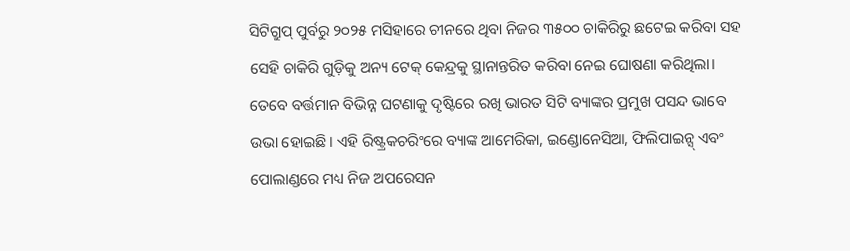ସିଟିଗ୍ରୁପ୍ ପୁର୍ବରୁ ୨୦୨୫ ମସିହାରେ ଚୀନରେ ଥିବା ନିଜର ୩୫୦୦ ଚାକିରିରୁ ଛଟେଇ କରିବା ସହ ସେହି ଚାକିରି ଗୁଡ଼ିକୁ ଅନ୍ୟ ଟେକ୍ କେନ୍ଦ୍ରକୁ ସ୍ଥାନାନ୍ତରିତ କରିବା ନେଇ ଘୋଷଣା କରିଥିଲା। ତେବେ ବର୍ତ୍ତମାନ ବିଭିନ୍ନ ଘଟଣାକୁ ଦୃଷ୍ଟିରେ ରଖି ଭାରତ ସିଟି ବ୍ୟାଙ୍କର ପ୍ରମୁଖ ପସନ୍ଦ ଭାବେ ଉଭା ହୋଇଛି। ଏହି ରିଷ୍ଟ୍ରକଚରିଂରେ ବ୍ୟାଙ୍କ ଆମେରିକା, ଇଣ୍ଡୋନେସିଆ, ଫିଲିପାଇନ୍ସ୍ ଏବଂ ପୋଲାଣ୍ଡରେ ମଧ୍ୟ ନିଜ ଅପରେସନ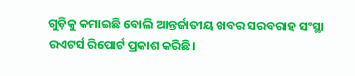ଗୁଡ଼ିକୁ କମାଇଛି ବୋଲି ଆନ୍ତର୍ଜାତୀୟ ଖବର ସରବରାହ ସଂସ୍ଥା ରଏଟର୍ସ ରିପୋର୍ଟ ପ୍ରକାଶ କରିଛି।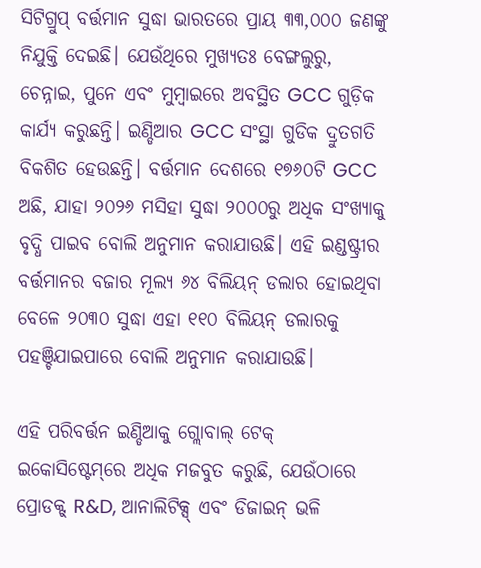ସିଟିଗ୍ରୁପ୍ ବର୍ତ୍ତମାନ ସୁଦ୍ଧା ଭାରତରେ ପ୍ରାୟ ୩୩,୦୦୦ ଜଣଙ୍କୁ ନିଯୁକ୍ତି ଦେଇଛି। ଯେଉଁଥିରେ ମୁଖ୍ୟତଃ ବେଙ୍ଗଲୁରୁ, ଚେନ୍ନାଇ, ପୁନେ ଏବଂ ମୁମ୍ବାଇରେ ଅବସ୍ଥିତ GCC ଗୁଡ଼ିକ କାର୍ଯ୍ୟ କରୁଛନ୍ତି। ଇଣ୍ଡିଆର GCC ସଂସ୍ଥା ଗୁଡିକ ଦ୍ରୁତଗତି ବିକଶିତ ହେଉଛନ୍ତି। ବର୍ତ୍ତମାନ ଦେଶରେ ୧୭୬୦ଟି GCC ଅଛି, ଯାହା ୨୦୨୬ ମସିହା ସୁଦ୍ଧା ୨୦୦୦ରୁ ଅଧିକ ସଂଖ୍ୟାକୁ ବୃଦ୍ଧି ପାଇବ ବୋଲି ଅନୁମାନ କରାଯାଉଛି। ଏହି ଇଣ୍ଡଷ୍ଟ୍ରୀର ବର୍ତ୍ତମାନର ବଜାର ମୂଲ୍ୟ ୬୪ ବିଲିୟନ୍ ଡଲାର ହୋଇଥିବା ବେଳେ ୨୦୩୦ ସୁଦ୍ଧା ଏହା ୧୧୦ ବିଲିୟନ୍ ଡଲାରକୁ ପହଞ୍ଚିଯାଇପାରେ ବୋଲି ଅନୁମାନ କରାଯାଉଛି।

ଏହି ପରିବର୍ତ୍ତନ ଇଣ୍ଡିଆକୁ ଗ୍ଲୋବାଲ୍ ଟେକ୍ ଇକୋସିଷ୍ଟେମ୍‌ରେ ଅଧିକ ମଜବୁତ କରୁଛି, ଯେଉଁଠାରେ ପ୍ରୋଡକ୍ଟ୍ R&D, ଆନାଲିଟିକ୍ସ୍ ଏବଂ ଡିଜାଇନ୍ ଭଳି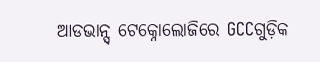ଆଡଭାନ୍ସ୍ ଟେକ୍ନୋଲୋଜିରେ GCCଗୁଡ଼ିକ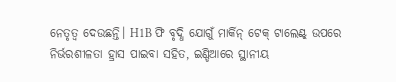ନେତୃତ୍ୱ ଦେଉଛନ୍ତି। H1B ଫି ବୃଦ୍ଧି ଯୋଗୁଁ ମାର୍କିନ୍ ଟେକ୍ ଟାଲେଣ୍ଟ୍ ଉପରେ ନିର୍ଭରଶୀଳତା ହ୍ରାସ ପାଇବା ସହିତ, ଇଣ୍ଡିଆରେ ସ୍ଥାନୀୟ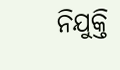ନିଯୁକ୍ତି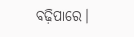ବଢ଼ିପାରେ।